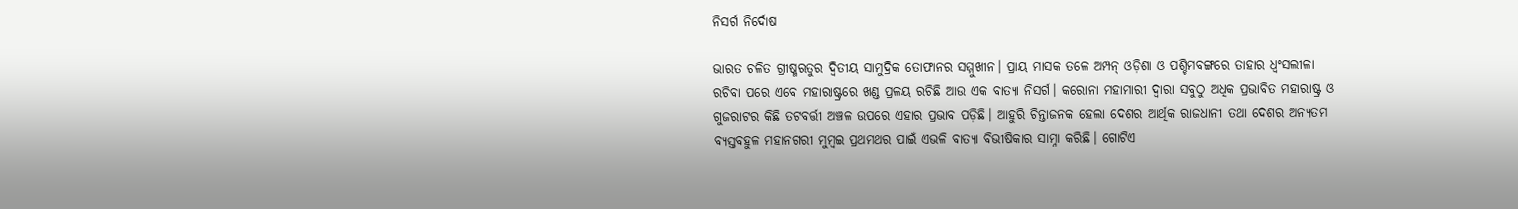ନିସର୍ଗ ନିର୍ଦୋଷ

ଭାରତ ଚଳିତ ଗ୍ରୀଷ୍ମଋତୁର ଦ୍ବିତୀୟ ସାମୁଦ୍ରିକ ତୋଫାନର ସମ୍ମୁଖୀନ। ପ୍ରାୟ ମାସକ ତଳେ ଅମ୍ପନ୍‌ ଓଡ଼ିଶା ଓ ପଶ୍ଚିମବଙ୍ଗରେ ତାହାର ଧ୍ବଂସଲୀଳା ରଚିବା ପରେ ଏବେ ମହାରାଷ୍ଟ୍ରରେ ଖଣ୍ଡ ପ୍ରଳୟ ରଚିଛି ଆଉ ଏକ ବାତ୍ୟା ନିସର୍ଗ। କରୋନା ମହାମାରୀ ଦ୍ବାରା ସବୁଠୁ ଅଧିକ ପ୍ରଭାବିତ ମହାରାଷ୍ଟ୍ର ଓ ଗୁଜରାଟର କିଛି ତଟବର୍ତ୍ତୀ ଅଞ୍ଚଳ ଉପରେ ଏହାର ପ୍ରଭାବ ପଡ଼ିଛି। ଆହୁରି ଚିନ୍ତାଜନକ ହେଲା ଦେଶର ଆର୍ଥିକ ରାଜଧାନୀ ତଥା ଦେଶର ଅନ୍ୟତମ ବ୍ୟସ୍ତବହୁଳ ମହାନଗରୀ ମୁମ୍ବଇ ପ୍ରଥମଥର ପାଇଁ ଏଭଳି ବାତ୍ୟା ବିଭୀଷିକାର ସାମ୍ନା କରିଛି। ଗୋଟିଏ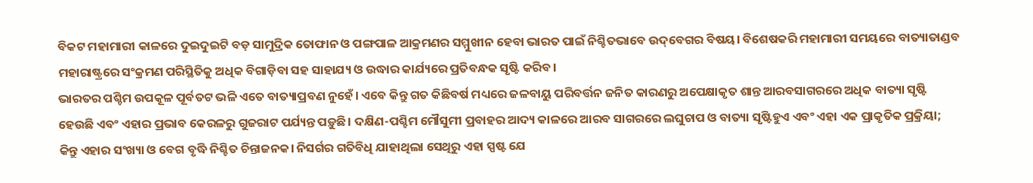ବିକଟ ମହାମାରୀ କାଳରେ ଦୁଇଦୁଇଟି ବଡ଼ ସାମୁଦ୍ରିକ ତୋଫାନ ଓ ପଙ୍ଗପାଳ ଆକ୍ରମଣର ସମ୍ମୁଖୀନ ହେବା ଭାରତ ପାଇଁ ନିଶ୍ଚିତଭାବେ ଉଦ୍‌ବେଗର ବିଷୟ। ବିଶେଷକରି ମହାମାରୀ ସମୟରେ ବାତ୍ୟାତାଣ୍ଡବ ମହାରାଷ୍ଟ୍ରରେ ସଂକ୍ରମଣ ପରିସ୍ଥିତିକୁ ଅଧିକ ବିଗାଡ଼ିବା ସହ ସାହାଯ୍ୟ ଓ ଉଦ୍ଧାର କାର୍ଯ୍ୟରେ ପ୍ରତିବନ୍ଧକ ସୃଷ୍ଟି କରିବ।
ଭାରତର ପଶ୍ଚିମ ଉପକୂଳ ପୂର୍ବତଟ ଭଳି ଏତେ ବାତ୍ୟାପ୍ରବଣ ନୁହେଁ। ଏବେ କିନ୍ତୁ ଗତ କିଛିବର୍ଷ ମଧ୍ୟରେ ଜଳବାୟୁ ପରିବର୍ତ୍ତନ ଜନିତ କାରଣରୁ ଅପେକ୍ଷାକୃତ ଶାନ୍ତ ଆରବସାଗରରେ ଅଧିକ ବାତ୍ୟା ସୃଷ୍ଟି ହେଉଛି ଏବଂ ଏହାର ପ୍ରଭାବ କେରଳରୁ ଗୁଜରାଟ ପର୍ଯ୍ୟନ୍ତ ପଡ଼ୁଛି। ଦକ୍ଷିଣ-ପଶ୍ଚିମ ମୌସୁମୀ ପ୍ରବାହର ଆଦ୍ୟ କାଳରେ ଆରବ ସାଗରରେ ଲଘୁଚାପ ଓ ବାତ୍ୟା ସୃଷ୍ଟିହୁଏ ଏବଂ ଏହା ଏକ ପ୍ରାକୃତିକ ପ୍ରକ୍ରିୟା; କିନ୍ତୁ ଏହାର ସଂଖ୍ୟା ଓ ବେଗ ବୃଦ୍ଧି ନିଶ୍ଚିତ ଚିନ୍ତାଜନକ। ନିସର୍ଗର ଗତିବିଧି ଯାହାଥିଲା ସେଥିରୁ ଏହା ସ୍ପଷ୍ଟ ଯେ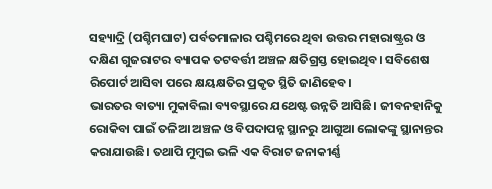ସହ୍ୟାଦ୍ରି (ପଶ୍ଚିମଘାଟ) ପର୍ବତମାଳାର ପଶ୍ଚିମରେ ଥିବା ଉତ୍ତର ମହାରାଷ୍ଟ୍ରର ଓ ଦକ୍ଷିଣ ଗୁଜରାଟର ବ୍ୟାପକ ତଟବର୍ତ୍ତୀ ଅଞ୍ଚଳ କ୍ଷତିଗ୍ରସ୍ତ ହୋଇଥିବ। ସବିଶେଷ ରିପୋର୍ଟ ଆସିବା ପରେ କ୍ଷୟକ୍ଷତିର ପ୍ରକୃତ ସ୍ଥିତି ଜାଣିହେବ।
ଭାରତର ବାତ୍ୟା ମୁକାବିଲା ବ୍ୟବସ୍ଥାରେ ଯଥେଷ୍ଟ ଉନ୍ନତି ଆସିଛି। ଜୀବନହାନିକୁ ରୋକିବା ପାଇଁ ତଳିଆ ଅଞ୍ଚଳ ଓ ବିପଦାପନ୍ନ ସ୍ଥାନରୁ ଆଗୁଆ ଲୋକଙ୍କୁ ସ୍ଥାନାନ୍ତର କରାଯାଉଛି। ତଥାପି ମୁମ୍ବଇ ଭଳି ଏକ ବିରାଟ ଜନାକୀର୍ଣ୍ଣ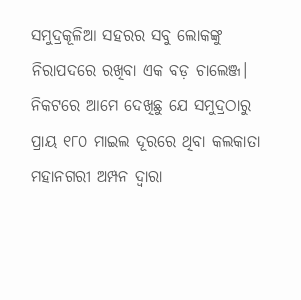ସମୁଦ୍ରକୂଳିଆ ସହରର ସବୁ ଲୋକଙ୍କୁ ନିରାପଦରେ ରଖିବା ଏକ ବଡ଼ ଚାଲେଞ୍ଜ। ନିକଟରେ ଆମେ ଦେଖିଛୁ ଯେ ସମୁଦ୍ରଠାରୁ ପ୍ରାୟ ୧୮୦ ମାଇଲ ଦୂରରେ ଥିବା କଲକାତା ମହାନଗରୀ ଅମ୍ପନ ଦ୍ବାରା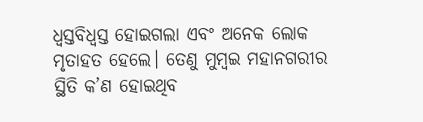ଧ୍ବସ୍ତବିଧ୍ବସ୍ତ ହୋଇଗଲା ଏବଂ ଅନେକ ଲୋକ ମୃତାହତ ହେଲେ। ତେଣୁ ମୁମ୍ବଇ ମହାନଗରୀର ସ୍ଥିତି କ’ଣ ହୋଇଥିବ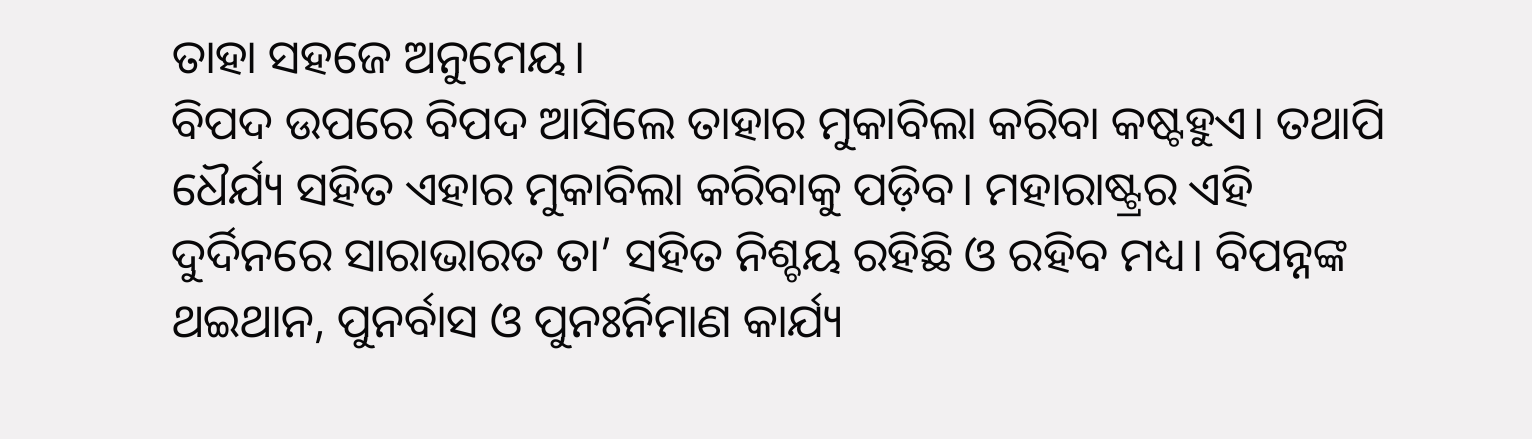ତାହା ସହଜେ ଅନୁମେୟ।
ବିପଦ ଉପରେ ବିପଦ ଆସିଲେ ତାହାର ମୁକାବିଲା କରିବା କଷ୍ଟହୁଏ। ତଥାପି ଧୈର୍ଯ୍ୟ ସହିତ ଏହାର ମୁକାବିଲା କରିବାକୁ ପଡ଼ିବ। ମହାରାଷ୍ଟ୍ରର ଏହି ଦୁର୍ଦିନରେ ସାରାଭାରତ ତା’ ସହିତ ନିଶ୍ଚୟ ରହିଛି ଓ ରହିବ ମଧ୍ୟ। ବିପନ୍ନଙ୍କ ଥଇଥାନ, ପୁନର୍ବାସ ଓ ପୁନଃର୍ନିମାଣ କାର୍ଯ୍ୟ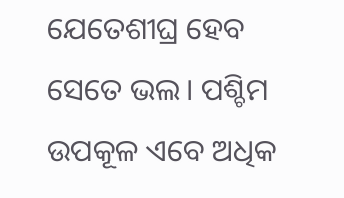ଯେତେଶୀଘ୍ର ହେବ ସେତେ ଭଲ। ପଶ୍ଚିମ ଉପକୂଳ ଏବେ ଅଧିକ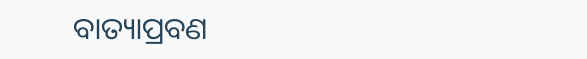ବାତ୍ୟାପ୍ରବଣ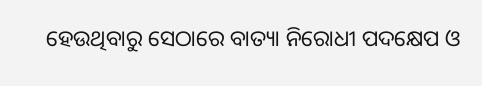ହେଉଥିବାରୁ ସେଠାରେ ବାତ୍ୟା ନିରୋଧୀ ପଦକ୍ଷେପ ଓ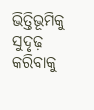ଭିତ୍ତିଭୂମିକୁ ସୁଦୃଢ଼ କରିବାକୁ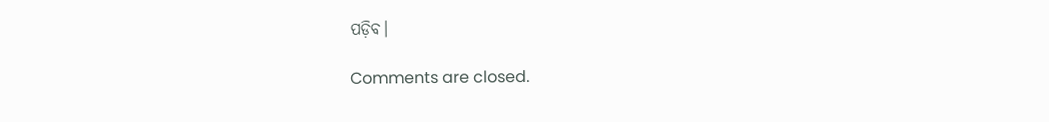ପଡ଼ିବ।

Comments are closed.